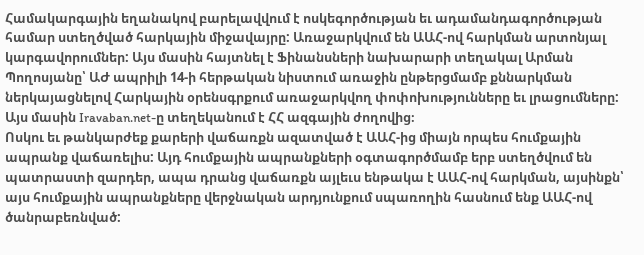Համակարգային եղանակով բարելավվում է ոսկեգործության եւ ադամանդագործության համար ստեղծված հարկային միջավայրը: Առաջարկվում են ԱԱՀ-ով հարկման արտոնյալ կարգավորումներ: Այս մասին հայտնել է Ֆինանսների նախարարի տեղակալ Արման Պողոսյանը՝ ԱԺ ապրիլի 14-ի հերթական նիստում առաջին ընթերցմամբ քննարկման ներկայացնելով Հարկային օրենսգրքում առաջարկվող փոփոխությունները եւ լրացումները: Այս մասին Iravaban.net-ը տեղեկանում է ՀՀ ազգային ժողովից։
Ոսկու եւ թանկարժեք քարերի վաճառքն ազատված է ԱԱՀ-ից միայն որպես հումքային ապրանք վաճառելիս: Այդ հումքային ապրանքների օգտագործմամբ երբ ստեղծվում են պատրաստի զարդեր, ապա դրանց վաճառքն այլեւս ենթակա է ԱԱՀ-ով հարկման, այսինքն՝ այս հումքային ապրանքները վերջնական արդյունքում սպառողին հասնում ենք ԱԱՀ-ով ծանրաբեռնված: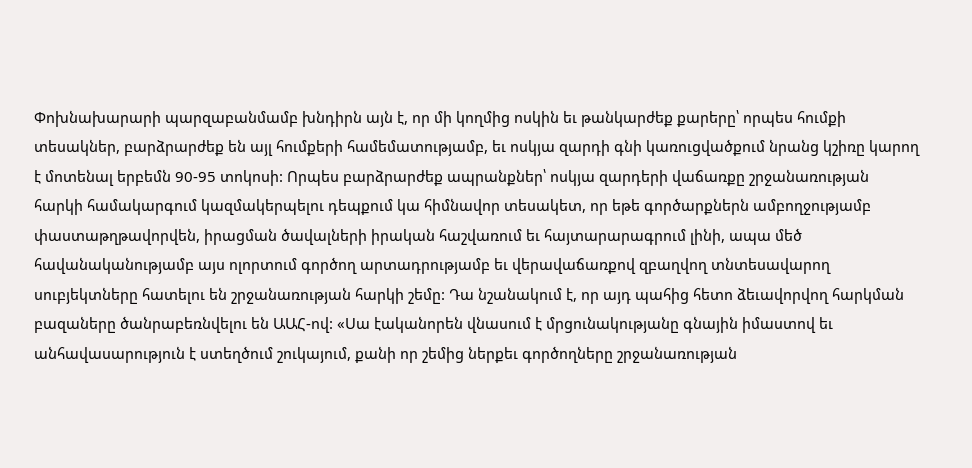Փոխնախարարի պարզաբանմամբ խնդիրն այն է, որ մի կողմից ոսկին եւ թանկարժեք քարերը՝ որպես հումքի տեսակներ, բարձրարժեք են այլ հումքերի համեմատությամբ, եւ ոսկյա զարդի գնի կառուցվածքում նրանց կշիռը կարող է մոտենալ երբեմն 90-95 տոկոսի: Որպես բարձրարժեք ապրանքներ՝ ոսկյա զարդերի վաճառքը շրջանառության հարկի համակարգում կազմակերպելու դեպքում կա հիմնավոր տեսակետ, որ եթե գործարքներն ամբողջությամբ փաստաթղթավորվեն, իրացման ծավալների իրական հաշվառում եւ հայտարարագրում լինի, ապա մեծ հավանականությամբ այս ոլորտում գործող արտադրությամբ եւ վերավաճառքով զբաղվող տնտեսավարող սուբյեկտները հատելու են շրջանառության հարկի շեմը: Դա նշանակում է, որ այդ պահից հետո ձեւավորվող հարկման բազաները ծանրաբեռնվելու են ԱԱՀ-ով: «Սա էականորեն վնասում է մրցունակությանը գնային իմաստով եւ անհավասարություն է ստեղծում շուկայում, քանի որ շեմից ներքեւ գործողները շրջանառության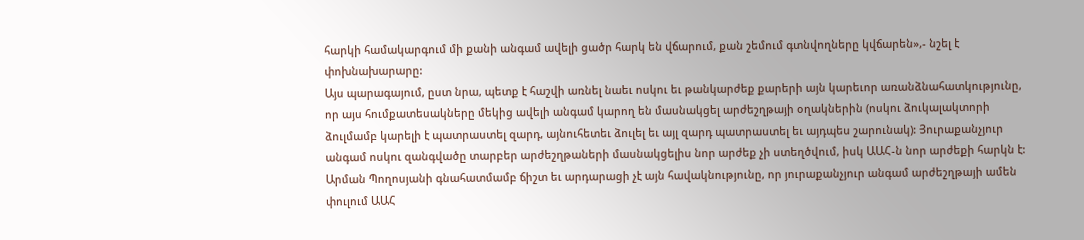հարկի համակարգում մի քանի անգամ ավելի ցածր հարկ են վճարում, քան շեմում գտնվողները կվճարեն»,- նշել է փոխնախարարը:
Այս պարագայում, ըստ նրա, պետք է հաշվի առնել նաեւ ոսկու եւ թանկարժեք քարերի այն կարեւոր առանձնահատկությունը, որ այս հումքատեսակները մեկից ավելի անգամ կարող են մասնակցել արժեշղթայի օղակներին (ոսկու ձուկալակտորի ձուլմամբ կարելի է պատրաստել զարդ, այնուհետեւ ձուլել եւ այլ զարդ պատրաստել եւ այդպես շարունակ): Յուրաքանչյուր անգամ ոսկու զանգվածը տարբեր արժեշղթաների մասնակցելիս նոր արժեք չի ստեղծվում, իսկ ԱԱՀ-ն նոր արժեքի հարկն է: Արման Պողոսյանի գնահատմամբ ճիշտ եւ արդարացի չէ այն հավակնությունը, որ յուրաքանչյուր անգամ արժեշղթայի ամեն փուլում ԱԱՀ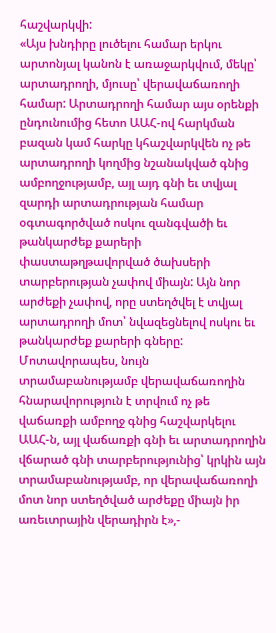հաշվարկվի:
«Այս խնդիրը լուծելու համար երկու արտոնյալ կանոն է առաջարկվում, մեկը՝ արտադրողի, մյուսը՝ վերավաճառողի համար: Արտադրողի համար այս օրենքի ընդունումից հետո ԱԱՀ-ով հարկման բազան կամ հարկը կհաշվարկվեն ոչ թե արտադրողի կողմից նշանակված գնից ամբողջությամբ, այլ այդ գնի եւ տվյալ զարդի արտադրության համար օգտագործված ոսկու զանգվածի եւ թանկարժեք քարերի փաստաթղթավորված ծախսերի տարբերության չափով միայն: Այն նոր արժեքի չափով, որը ստեղծվել է տվյալ արտադրողի մոտ՝ նվազեցնելով ոսկու եւ թանկարժեք քարերի գները: Մոտավորապես, նույն տրամաբանությամբ վերավաճառողին հնարավորություն է տրվում ոչ թե վաճառքի ամբողջ գնից հաշվարկելու ԱԱՀ-ն, այլ վաճառքի գնի եւ արտադրողին վճարած գնի տարբերությունից՝ կրկին այն տրամաբանությամբ, որ վերավաճառողի մոտ նոր ստեղծված արժեքը միայն իր առեւտրային վերադիրն է»,-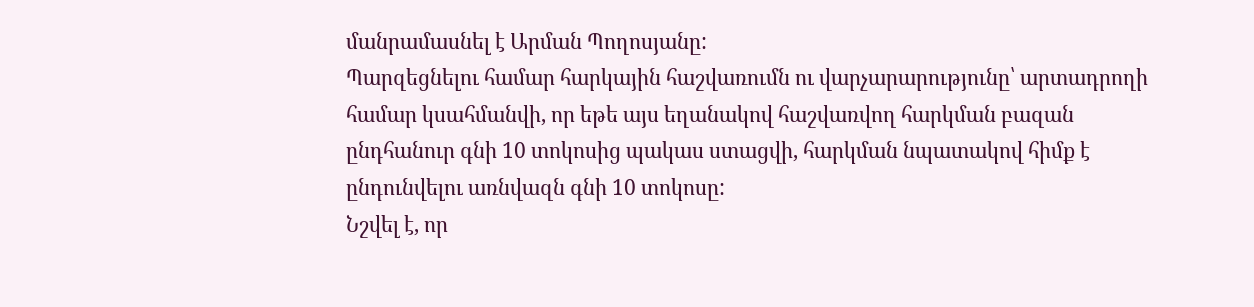մանրամասնել է Արման Պողոսյանը:
Պարզեցնելու համար հարկային հաշվառումն ու վարչարարությունը՝ արտադրողի համար կսահմանվի, որ եթե այս եղանակով հաշվառվող հարկման բազան ընդհանուր գնի 10 տոկոսից պակաս ստացվի, հարկման նպատակով հիմք է ընդունվելու առնվազն գնի 10 տոկոսը:
Նշվել է, որ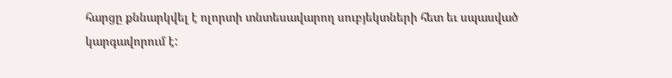հարցը քննարկվել է ոլորտի տնտեսավարող սուբյեկտների հետ եւ սպասված կարգավորում է: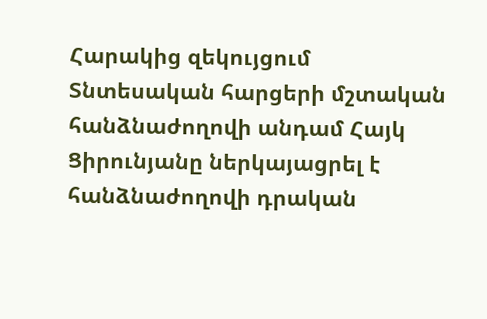Հարակից զեկույցում Տնտեսական հարցերի մշտական հանձնաժողովի անդամ Հայկ Ցիրունյանը ներկայացրել է հանձնաժողովի դրական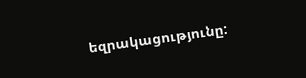եզրակացությունը: